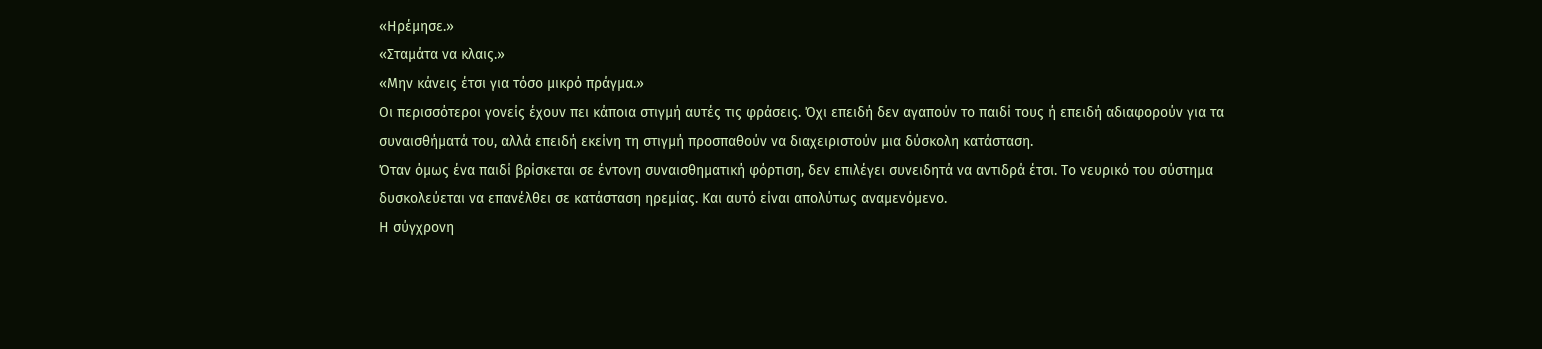«Ηρέμησε.»
«Σταμάτα να κλαις.»
«Μην κάνεις έτσι για τόσο μικρό πράγμα.»
Οι περισσότεροι γονείς έχουν πει κάποια στιγμή αυτές τις φράσεις. Όχι επειδή δεν αγαπούν το παιδί τους ή επειδή αδιαφορούν για τα συναισθήματά του, αλλά επειδή εκείνη τη στιγμή προσπαθούν να διαχειριστούν μια δύσκολη κατάσταση.
Όταν όμως ένα παιδί βρίσκεται σε έντονη συναισθηματική φόρτιση, δεν επιλέγει συνειδητά να αντιδρά έτσι. Το νευρικό του σύστημα δυσκολεύεται να επανέλθει σε κατάσταση ηρεμίας. Και αυτό είναι απολύτως αναμενόμενο.
Η σύγχρονη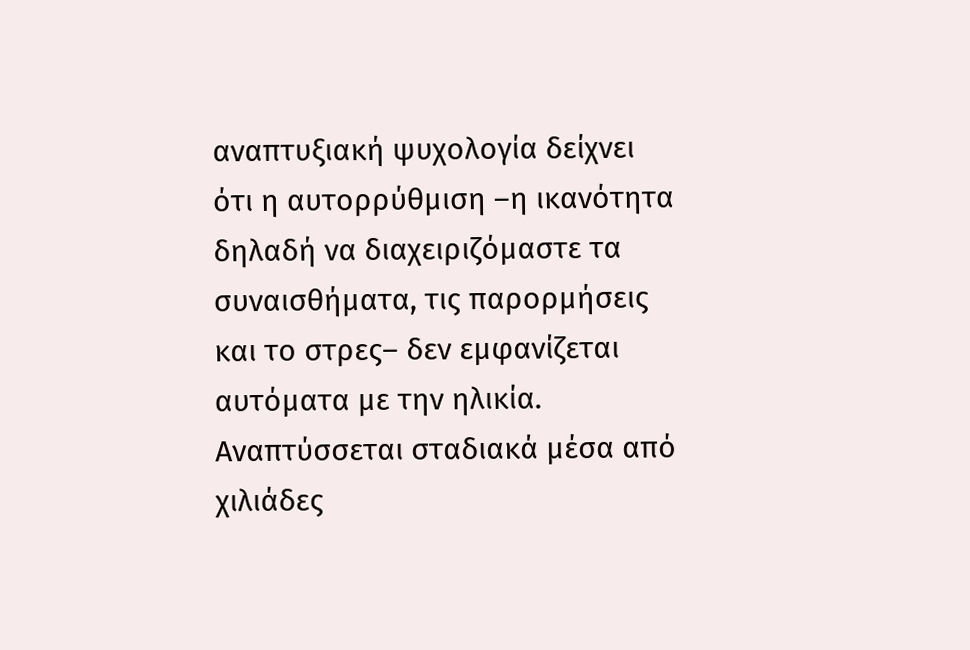αναπτυξιακή ψυχολογία δείχνει ότι η αυτορρύθμιση –η ικανότητα δηλαδή να διαχειριζόμαστε τα συναισθήματα, τις παρορμήσεις και το στρες– δεν εμφανίζεται αυτόματα με την ηλικία. Αναπτύσσεται σταδιακά μέσα από χιλιάδες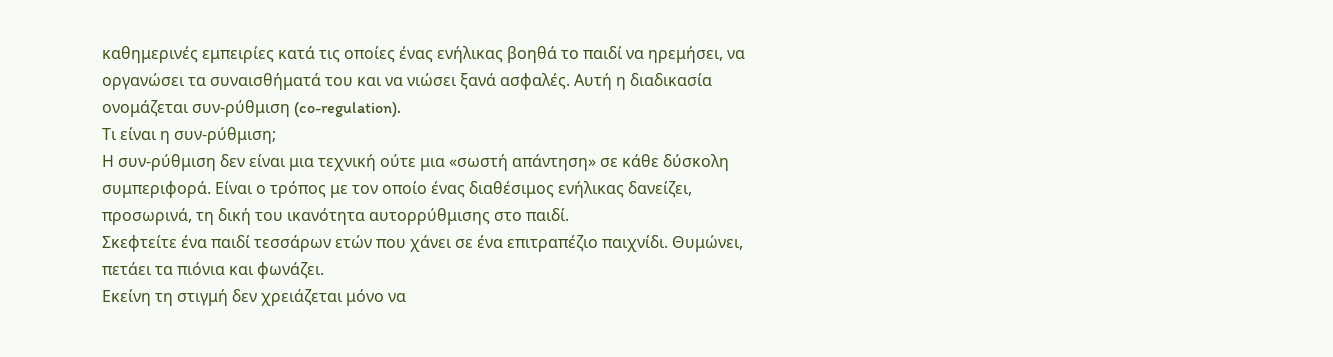καθημερινές εμπειρίες κατά τις οποίες ένας ενήλικας βοηθά το παιδί να ηρεμήσει, να οργανώσει τα συναισθήματά του και να νιώσει ξανά ασφαλές. Αυτή η διαδικασία ονομάζεται συν-ρύθμιση (co-regulation).
Τι είναι η συν-ρύθμιση;
Η συν-ρύθμιση δεν είναι μια τεχνική ούτε μια «σωστή απάντηση» σε κάθε δύσκολη συμπεριφορά. Είναι ο τρόπος με τον οποίο ένας διαθέσιμος ενήλικας δανείζει, προσωρινά, τη δική του ικανότητα αυτορρύθμισης στο παιδί.
Σκεφτείτε ένα παιδί τεσσάρων ετών που χάνει σε ένα επιτραπέζιο παιχνίδι. Θυμώνει, πετάει τα πιόνια και φωνάζει.
Εκείνη τη στιγμή δεν χρειάζεται μόνο να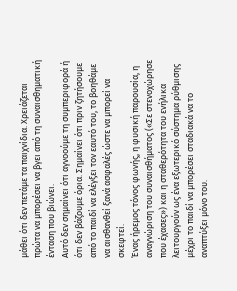μάθει ότι δεν πετάμε τα παιχνίδια. Χρειάζεται πρώτα να μπορέσει να βγει από τη συναισθηματική ένταση που βιώνει.
Αυτό δεν σημαίνει ότι αγνοούμε τη συμπεριφορά ή ότι δεν βάζουμε όρια. Σημαίνει ότι πριν ζητήσουμε από το παιδί να ελέγξει τον εαυτό του, το βοηθάμε να αισθανθεί ξανά ασφαλές ώστε να μπορεί να σκεφτεί.
Ένας ήρεμος τόνος φωνής, η φυσική παρουσία, η αναγνώριση του συναισθήματος («Σε στενοχώρησε που έχασες») και η σταθερότητα του ενήλικα λειτουργούν ως ένα εξωτερικό σύστημα ρύθμισης μέχρι το παιδί να μπορέσει σταδιακά να το αναπτύξει μόνο του.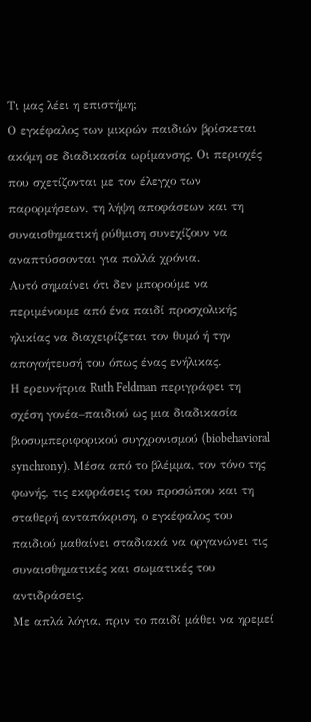Τι μας λέει η επιστήμη;
Ο εγκέφαλος των μικρών παιδιών βρίσκεται ακόμη σε διαδικασία ωρίμανσης. Οι περιοχές που σχετίζονται με τον έλεγχο των παρορμήσεων, τη λήψη αποφάσεων και τη συναισθηματική ρύθμιση συνεχίζουν να αναπτύσσονται για πολλά χρόνια.
Αυτό σημαίνει ότι δεν μπορούμε να περιμένουμε από ένα παιδί προσχολικής ηλικίας να διαχειρίζεται τον θυμό ή την απογοήτευσή του όπως ένας ενήλικας.
Η ερευνήτρια Ruth Feldman περιγράφει τη σχέση γονέα–παιδιού ως μια διαδικασία βιοσυμπεριφορικού συγχρονισμού (biobehavioral synchrony). Μέσα από το βλέμμα, τον τόνο της φωνής, τις εκφράσεις του προσώπου και τη σταθερή ανταπόκριση, ο εγκέφαλος του παιδιού μαθαίνει σταδιακά να οργανώνει τις συναισθηματικές και σωματικές του αντιδράσεις.
Με απλά λόγια, πριν το παιδί μάθει να ηρεμεί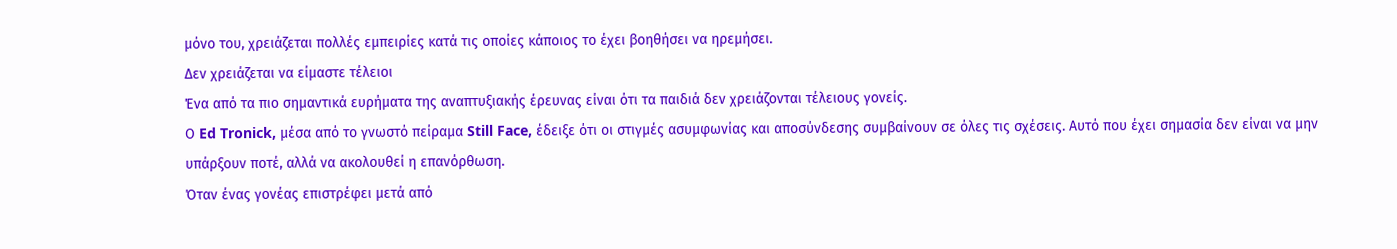μόνο του, χρειάζεται πολλές εμπειρίες κατά τις οποίες κάποιος το έχει βοηθήσει να ηρεμήσει.
Δεν χρειάζεται να είμαστε τέλειοι
Ένα από τα πιο σημαντικά ευρήματα της αναπτυξιακής έρευνας είναι ότι τα παιδιά δεν χρειάζονται τέλειους γονείς.
Ο Ed Tronick, μέσα από το γνωστό πείραμα Still Face, έδειξε ότι οι στιγμές ασυμφωνίας και αποσύνδεσης συμβαίνουν σε όλες τις σχέσεις. Αυτό που έχει σημασία δεν είναι να μην υπάρξουν ποτέ, αλλά να ακολουθεί η επανόρθωση.
Όταν ένας γονέας επιστρέφει μετά από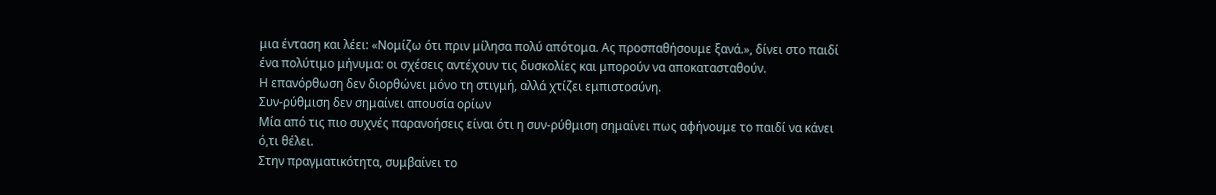μια ένταση και λέει: «Νομίζω ότι πριν μίλησα πολύ απότομα. Ας προσπαθήσουμε ξανά.», δίνει στο παιδί ένα πολύτιμο μήνυμα: οι σχέσεις αντέχουν τις δυσκολίες και μπορούν να αποκατασταθούν.
Η επανόρθωση δεν διορθώνει μόνο τη στιγμή, αλλά χτίζει εμπιστοσύνη.
Συν-ρύθμιση δεν σημαίνει απουσία ορίων
Μία από τις πιο συχνές παρανοήσεις είναι ότι η συν-ρύθμιση σημαίνει πως αφήνουμε το παιδί να κάνει ό,τι θέλει.
Στην πραγματικότητα, συμβαίνει το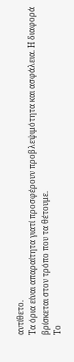αντίθετο.
Τα όρια είναι απαραίτητα γιατί προσφέρουν προβλεψιμότητα και ασφάλεια. Η διαφορά βρίσκεται στον τρόπο που τα θέτουμε.
Το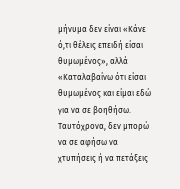μήνυμα δεν είναι «Κάνε ό,τι θέλεις επειδή είσαι θυμωμένος», αλλά «Καταλαβαίνω ότι είσαι θυμωμένος και είμαι εδώ για να σε βοηθήσω. Ταυτόχρονα, δεν μπορώ να σε αφήσω να χτυπήσεις ή να πετάξεις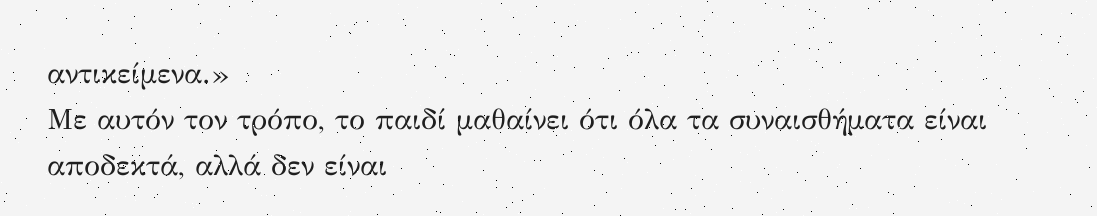αντικείμενα.»
Με αυτόν τον τρόπο, το παιδί μαθαίνει ότι όλα τα συναισθήματα είναι αποδεκτά, αλλά δεν είναι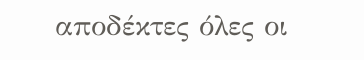αποδέκτες όλες οι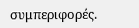συμπεριφορές.